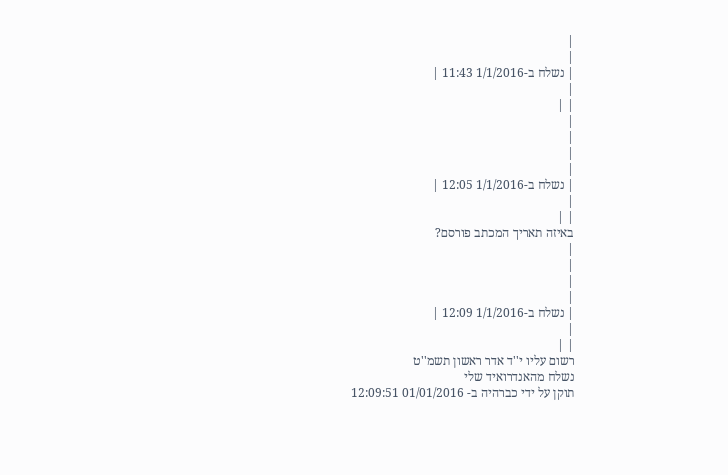|
|
| נשלח ב-1/1/2016 11:43 |
|
| |
|
|
|
|
| נשלח ב-1/1/2016 12:05 |
|
| |
באיזה תאריך המכתב פורסם?
|
|
|
|
| נשלח ב-1/1/2016 12:09 |
|
| |
רשום עליו י''ד אדר ראשון תשמ''ט
נשלח מהאנדרואיד שלי
תוקן על ידי כברהיה ב- 01/01/2016 12:09:51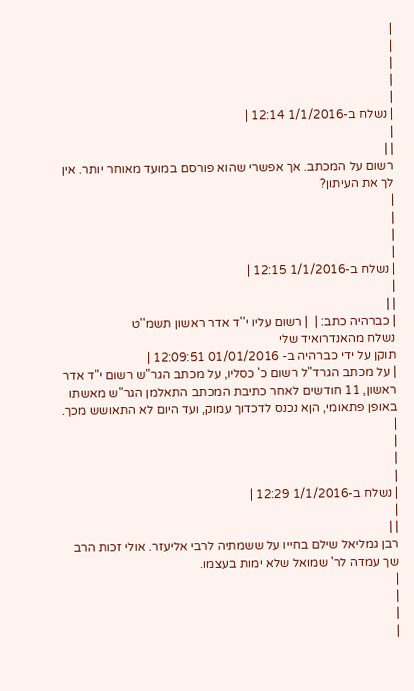|
|
|
|
|
| נשלח ב-1/1/2016 12:14 |
|
| |
רשום על המכתב. אך אפשרי שהוא פורסם במועד מאוחר יותר. אין לך את העיתון?
|
|
|
|
| נשלח ב-1/1/2016 12:15 |
|
| |
| כברהיה כתב: |  | רשום עליו י''ד אדר ראשון תשמ''ט
נשלח מהאנדרואיד שלי
תוקן על ידי כברהיה ב- 01/01/2016 12:09:51 |
| על מכתב הגרד"ל רשום כ' כסליו, על מכתב הגר"ש רשום י"ד אדר ראשון, 11 חודשים לאחר כתיבת המכתב התאלמן הגר"ש מאשתו באופן פתאומי, הןא נכנס לדכדוך עמוק, ועד היום לא התאושש מכך.
|
|
|
|
| נשלח ב-1/1/2016 12:29 |
|
| |
רבן גמליאל שילם בחייו על ששמתיה לרבי אליעזר. אולי זכות הרב שך עמדה לר' שמואל שלא ימות בעצמו.
|
|
|
|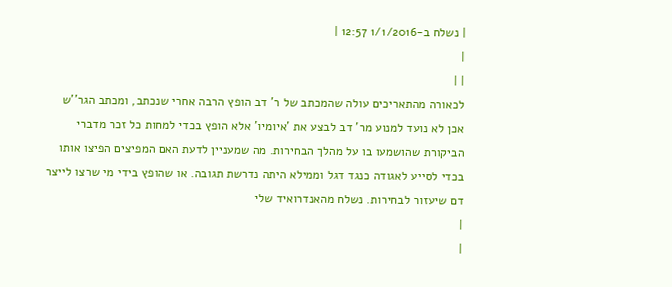| נשלח ב-1/1/2016 12:57 |
|
| |
לכאורה מהתאריכים עולה שהמכתב של ר' דב הופץ הרבה אחרי שנכתב, ומכתב הגר''ש אכן לא נועד למנוע מר' דב לבצע את 'איומיו' אלא הופץ בכדי למחות כל זכר מדברי הביקורת שהושמעו בו על מהלך הבחירות. מה שמעניין לדעת האם המפיצים הפיצו אותו בכדי לסייע לאגודה כנגד דגל וממילא היתה נדרשת תגובה. או שהופץ בידי מי שרצו לייצר דם שיעזור לבחירות. נשלח מהאנדרואיד שלי
|
|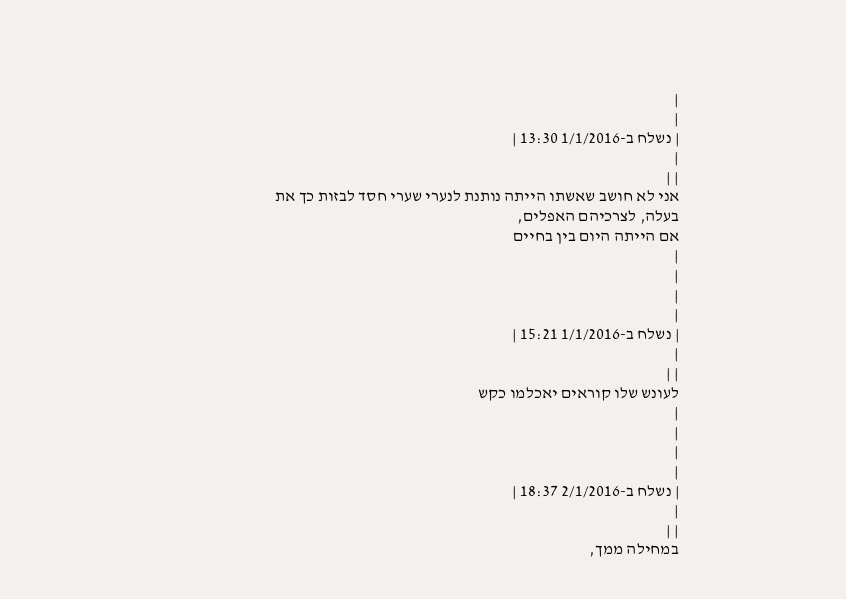|
|
| נשלח ב-1/1/2016 13:30 |
|
| |
אני לא חושב שאשתו הייתה נותנת לנערי שערי חסד לבזות כך את בעלה, לצרכיהם האפלים,
אם הייתה היום בין בחיים
|
|
|
|
| נשלח ב-1/1/2016 15:21 |
|
| |
לעונש שלו קוראים יאכלמו כקש
|
|
|
|
| נשלח ב-2/1/2016 18:37 |
|
| |
במחילה ממך,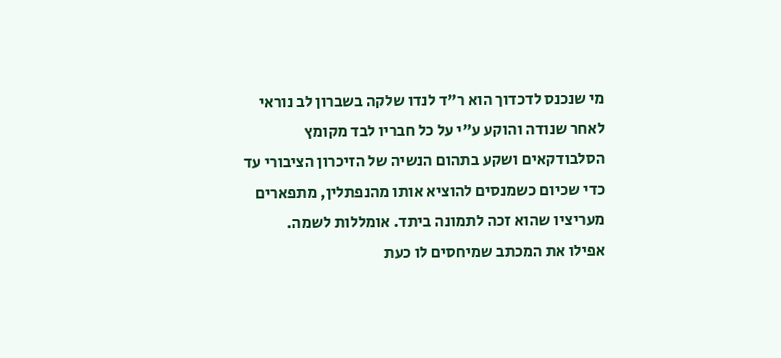מי שנכנס לדכדוך הוא ר"ד לנדו שלקה בשברון לב נוראי
לאחר שנודה והוקע ע"י על כל חבריו לבד מקומץ הסלבודקאים ושקע בתהום הנשיה של הזיכרון הציבורי עד כדי שכיום כשמנסים להוציא אותו מהנפתלין, מתפארים מעריציו שהוא זכה לתמונה ביתד. אומללות לשמה.
אפילו את המכתב שמיחסים לו כעת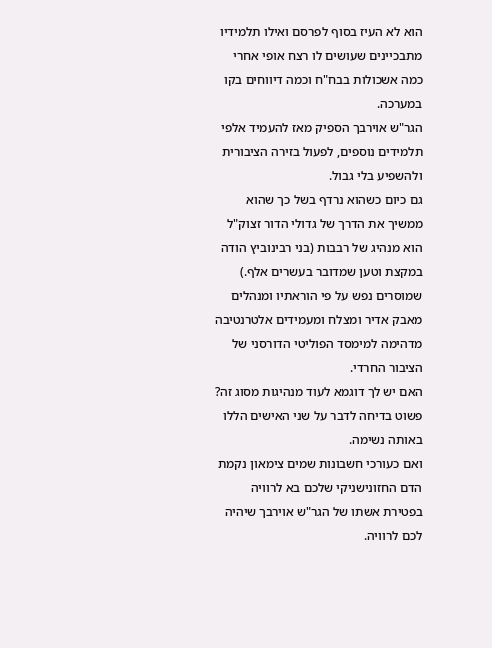הוא לא העיז בסוף לפרסם ואילו תלמידיו מתבכיינים שעושים לו רצח אופי אחרי כמה אשכולות בבח"ח וכמה דיווחים בקו במערכה.
הגר"ש אוירבך הספיק מאז להעמיד אלפי תלמידים נוספים, לפעול בזירה הציבורית ולהשפיע בלי גבול.
גם כיום כשהוא נרדף בשל כך שהוא ממשיך את הדרך של גדולי הדור זצוק"ל הוא מנהיג של רבבות (בני רבינוביץ הודה במקצת וטען שמדובר בעשרים אלף.) שמוסרים נפש על פי הוראתיו ומנהלים מאבק אדיר ומצלח ומעמידים אלטרנטיבה מדהימה למימסד הפוליטי הדורסני של הציבור החרדי.
האם יש לך דוגמא לעוד מנהיגות מסוג זה?
פשוט בדיחה לדבר על שני האישים הללו באותה נשימה.
ואם כעורכי חשבונות שמים צימאון נקמת הדם החזונישניקי שלכם בא לרוויה בפטירת אשתו של הגר"ש אוירבך שיהיה לכם לרוויה.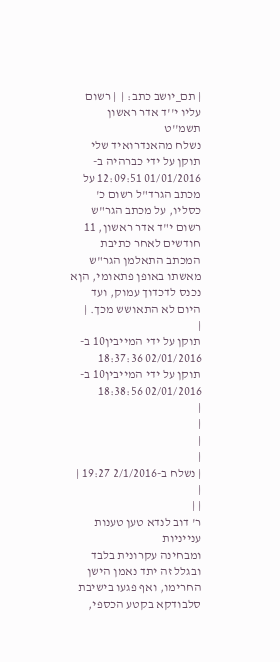| תם_יושב כתב: |  | רשום עליו י''ד אדר ראשון תשמ''ט
נשלח מהאנדרואיד שלי
תוקן על ידי כברהיה ב- 01/01/2016 12:09:51 על מכתב הגרד"ל רשום כ' כסליו, על מכתב הגר"ש רשום י"ד אדר ראשון, 11 חודשים לאחר כתיבת המכתב התאלמן הגר"ש מאשתו באופן פתאומי, הןא נכנס לדכדוך עמוק, ועד היום לא התאושש מכך. |
|
תוקן על ידי המייבין10 ב- 02/01/2016 18:37:36
תוקן על ידי המייבין10 ב- 02/01/2016 18:38:56
|
|
|
|
| נשלח ב-2/1/2016 19:27 |
|
| |
ר' דוב לנדא טען טענות ענייניות
ומבחינה עקרונית בלבד
ובגלל זה יתד נאמן הישן החרימו, ואף פגעו בישיבת סלבודקא בקטע הכספי,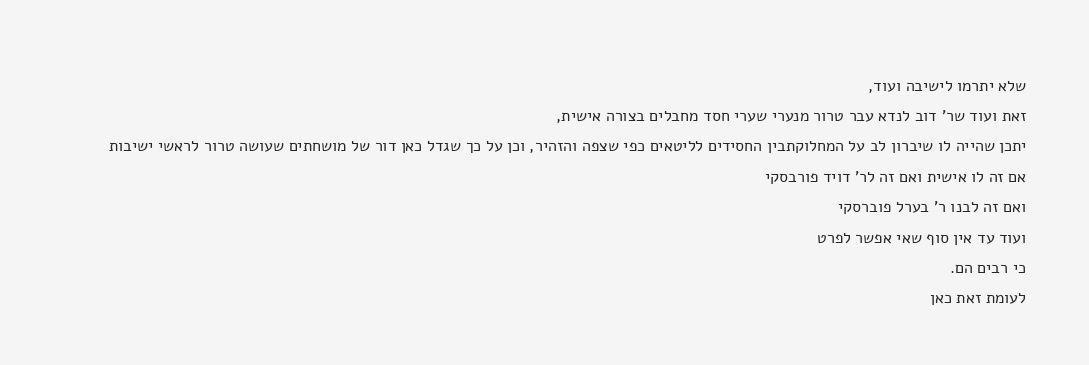שלא יתרמו לישיבה ועוד,
זאת ועוד שר' דוב לנדא עבר טרור מנערי שערי חסד מחבלים בצורה אישית,
יתכן שהייה לו שיברון לב על המחלוקתבין החסידים לליטאים כפי שצפה והזהיר, וכן על כך שגדל כאן דור של מושחתים שעושה טרור לראשי ישיבות אם זה לו אישית ואם זה לר' דויד פורבסקי
ואם זה לבנו ר' בערל פוברסקי
ועוד עד אין סוף שאי אפשר לפרט
כי רבים הם.
לעומת זאת כאן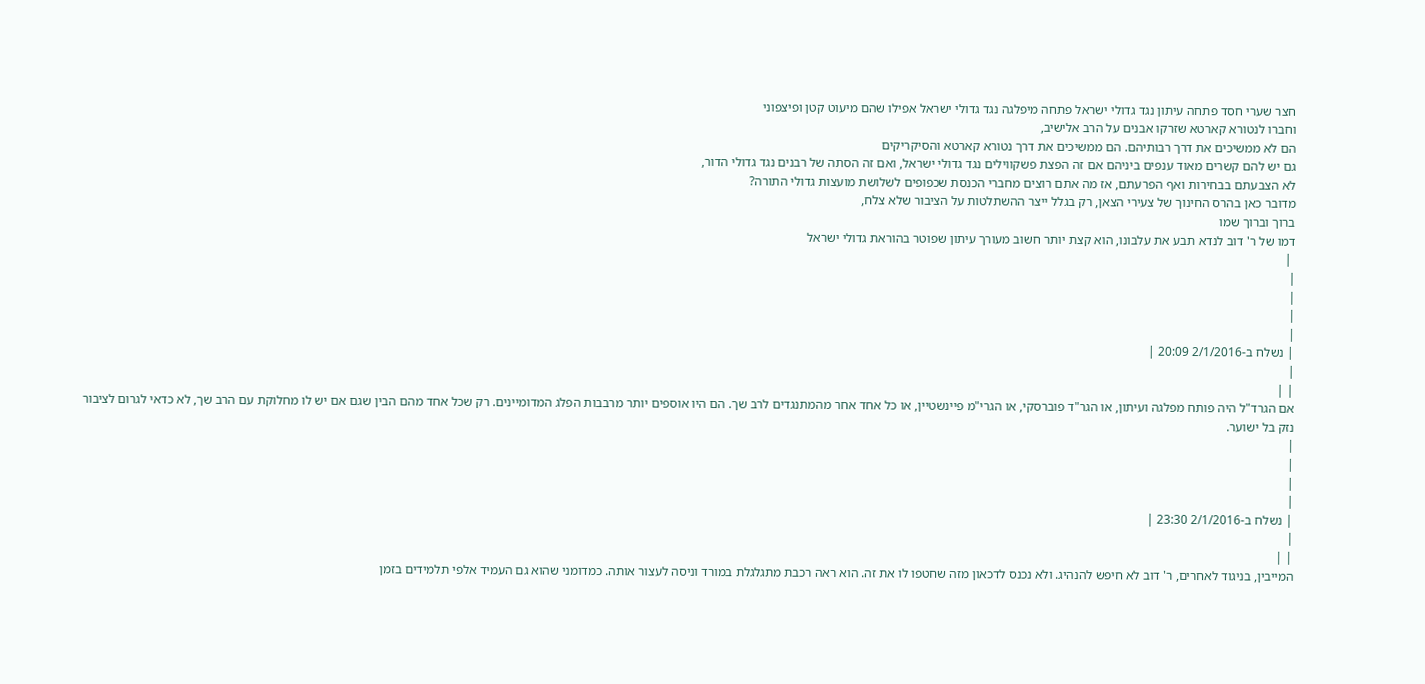חצר שערי חסד פתחה עיתון נגד גדולי ישראל פתחה מיפלגה נגד גדולי ישראל אפילו שהם מיעוט קטן ופיצפוני
וחברו לנטורא קארטא שזרקו אבנים על הרב אלישיב,
הם לא ממשיכים את דרך רבותיהם. הם ממשיכים את דרך נטורא קארטא והסיקריקים
גם יש להם קשרים מאוד ענפים ביניהם אם זה הפצת פשקווילים נגד גדולי ישראל, ואם זה הסתה של רבנים נגד גדולי הדור,
לא הצבעתם בבחירות ואף הפרעתם, אז מה אתם רוצים מחברי הכנסת שכפופים לשלושת מועצות גדולי התורה?
מדובר כאן בהרס החינוך של צעירי הצאן, רק בגלל ייצר ההשתלטות על הציבור שלא צלח,
ברוך וברוך שמו
דמו של ר' דוב לנדא תבע את עלבונו, הוא קצת יותר חשוב מעורך עיתון שפוטר בהוראת גדולי ישראל
 |
|
|
|
|
| נשלח ב-2/1/2016 20:09 |
|
| |
אם הגרד"ל היה פותח מפלגה ועיתון, או הגר"ד פוברסקי, או הגרי"מ פיינשטיין, או כל אחד אחר מהמתנגדים לרב שך. הם היו אוספים יותר מרבבות הפלג המדומיינים. רק שכל אחד מהם הבין שגם אם יש לו מחלוקת עם הרב שך, לא כדאי לגרום לציבור נזק בל ישוער.
|
|
|
|
| נשלח ב-2/1/2016 23:30 |
|
| |
המייבין, בניגוד לאחרים, ר' דוב לא חיפש להנהיג. ולא נכנס לדכאון מזה שחטפו לו את זה. הוא ראה רכבת מתגלגלת במורד וניסה לעצור אותה. כמדומני שהוא גם העמיד אלפי תלמידים בזמן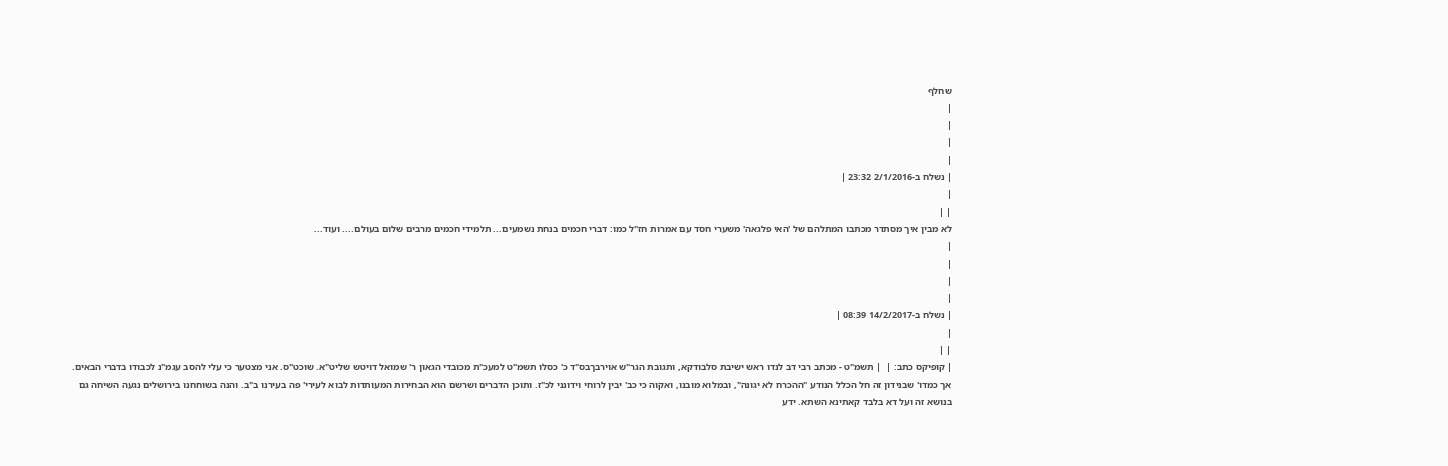שחלף
|
|
|
|
| נשלח ב-2/1/2016 23:32 |
|
| |
לא מבין איך מסתדר מכתבו המתלהם של 'האי פלגאה' משערי חסד עם אמרות חז"ל כמו: דברי חכמים בנחת נשמעים... תלמידי חכמים מרבים שלום בעולם.... ועוד...
|
|
|
|
| נשלח ב-14/2/2017 08:39 |
|
| |
| קופיקס כתב: |  | תשמ"ט - מכתב רבי דב לנדו ראש ישיבת סלבודקא, ותגובת הגר"ש אוירבךבס"ד כ' כסלו תשמ"ט למעכ"ת מכובדי הגאון ר' שמואל דויטש שליט"א. שוכט"ס. אני מצטער כי עלי להסב עגמ"נ לכבודו בדברי הבאים. אך כמדו' שבנידון זה חל הכלל הנודע "ההכרח לא יגונה", ובמלוא מובנו, ואקוה כי כב' יבין לרוחי וידונני לכ"ז. ותוכן הדברים ושרשם הוא הבחירות המעותדות לבוא לעירי' פה בעירנו ב"ב. והנה בשוחחנו בירושלים נגעה השיחה גם בנושא זה ועל דא בלבד קאתינא השתא. ידע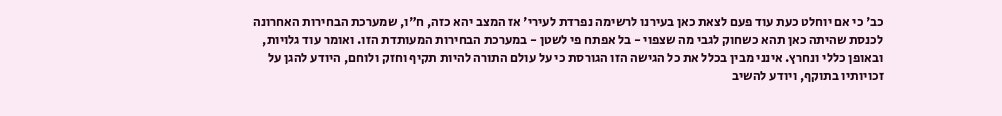כב' כי אם יוחלט כעת עוד פעם לצאת כאן בעירנו לרשימה נפרדת לעירי' אז המצב יהא כזה, ח"ו, שמערכת הבחירות האחרונה לכנסת שהיתה כאן תהא כשחוק לגבי מה שצפוי - בל אפתח פי לשטן - במערכת הבחירות המעותדת הזו. ואומר עוד גלויות, ובאופן כללי ונחרץ. אינני מבין בכלל את כל הגישה הזו הגורסת כי על עולם התורה להיות תקיף וחזק ולוחם, היודע להגן על זכויותיו בתוקף, ויודע להשיב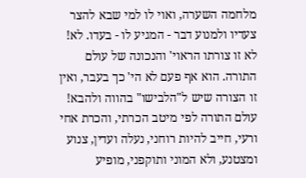מלחמה השערה, ואוי לו למי שבא להצר צעדיו ולמנוע דבר - המגיע לו - בעדו. לא! לא זו צורתו הראוי' והנכונה של עולם התורה. הוא אף פעם לא הי' כך בעבר, ואין זו הצורה שיש ל"הלבישו" בהווה ולהבא! עולם התורה לפי מיטב הכרתי, והכרת אחי ורעי, חייב להיות רוחני, נעלה ועדין, צנוע ומצטנע, ולא המוני ותוקפני, מופיע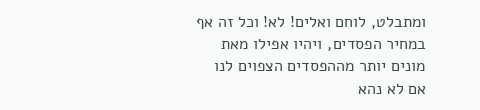ומתבלט, לוחם ואלים! לא! וכל זה אף במחיר הפסדים, ויהיו אפילו מאת מונים יותר מההפסדים הצפוים לנו אם לא נהא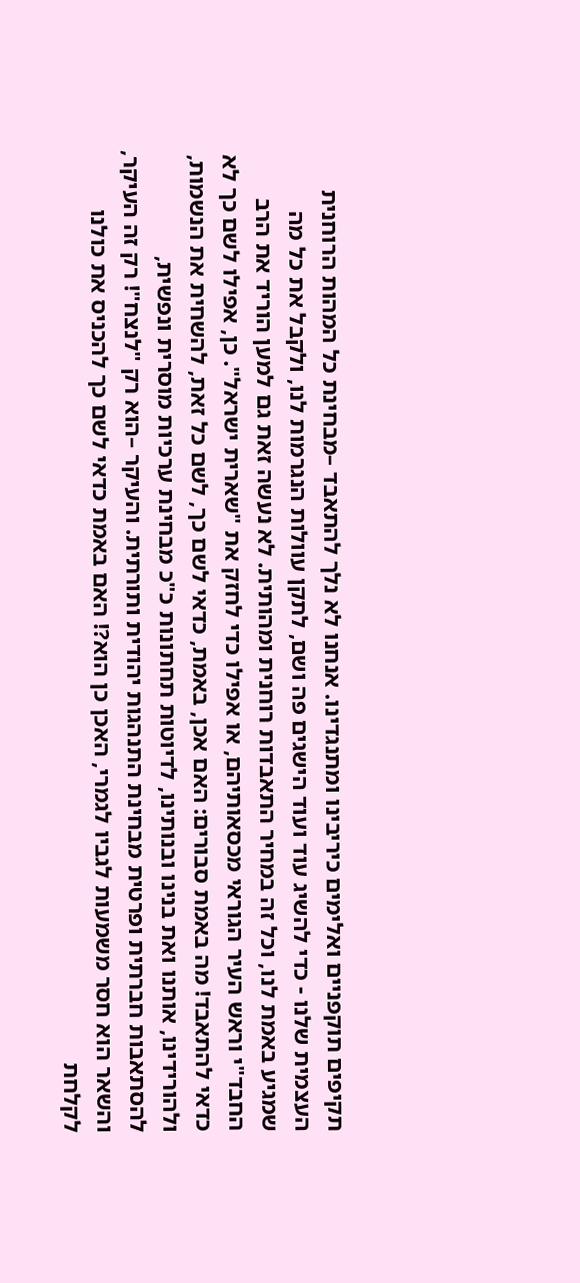תקיפים תוקפניים ואלימים כיריבינו ומתנגדינו. אנחנו לא נלך להתאבד –מבחינת כל המהות הרוחנית העצמית שלנו - כדי להשיג עוד ועוד הישגים פה ושם, לתקן עוולות הנגרמות לנו, ולקבל את כל מה שמגיע באמת לנו, וכל זה במחיר התאבדות רוחנית ומהותית. לא נעשה זאת גם למען הוריד את הרב החבד"י וראש העיר הגוראי מכסאותיהם, או אפילו כדי לחזק את "שארית ישראל". כן, אפילו לשם כך לא כדאי להתאבד! מה באמת סבורים: האם אכן, באמת, כדאי לשם כך, לשם כל זאת, להשחית את הנשמות, ולהורידינו, אותנו ואת בנינו ובנותינו, לדיוטות תחתונות כ"כ מבחינת ערכיות מוסרית ונפשית, להסתאבות חברתית ופרטית מבחינת התנהגות יהודית ותורתית. והעיקר –הוא רק "לנצח"! רק זה העיקר, והשאר הוא חסר משמעות לגביו לגמרי, האכן כן הוא?! האם באמת כדאי לשם כך להכניס את כולנו לקלחת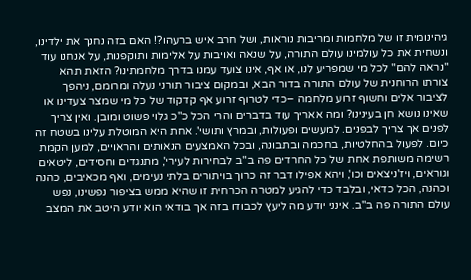גיהינומית זו של מלחמות ומריבות נוראות, ושל חרב איש ברעהו?! האם בזה נחנך את ילדינו, ונשחית את כל עולמינו עולם התורה, על שנאה ואויבות על אלימות ותוקפנות, על אנחנו עוד "נראה להם" לכל מי שמפריע לנו, או אף, אינו צועד עמנו בדרך מלחמתינו? הזאת תהא צורתו הרוחנית של עולם התורה בדור הבא, ובמקום ציבור תורני נעלה ומרומם, ניהפך לציבור אלים וחשוף זרוע מלחמה –כדי לטרוף זרוע אף קדקוד של כל מי שמצר צעדינו או שאינו נושא חן בעינינו? ומה אאריך עוד בדברים והרי הכל כ"כ גלוי פשוט ומובן. ואין צריך לפנים אך צריך לבפנים. למעשים ופעולות, ובמרץ ותושי'. אחת היא המוטלת עלינו בשטח זה כיום. לפעול בהחלטיות, בחכמה ובתבונה, ובכל האמצעים הנאותים והראויים, למען הקמת רשימה משותפת אחת של כל החרדים פה ב"ב לבחירות לעירי', מתנגדים וחסידים, ליטאים וגוראים, ויז'ניצאים וכו', ויהא אפילו דבר זה כרוך בויתורים בלתי נעימים, ואף מכאיבים, כהנה וכהנה, הכל כדאי, ובלבד כדי להגיע למטרה הכרחית זו שהיא ממש בציפור נפשינו, נפש עולם התורה פה ב"ב. אינני יודע מה ליעץ לכבודו בזה אך בודאי הוא יודע היטב את המצב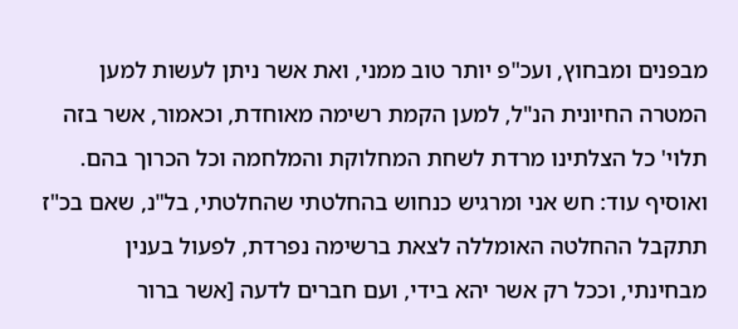מבפנים ומבחוץ, ועכ"פ יותר טוב ממני, ואת אשר ניתן לעשות למען המטרה החיונית הנ"ל, למען הקמת רשימה מאוחדת, וכאמור, אשר בזה תלוי' כל הצלתינו מרדת לשחת המחלוקת והמלחמה וכל הכרוך בהם. ואוסיף עוד: חש אני ומרגיש כנחוש בהחלטתי שהחלטתי, בל"נ, שאם בכ"ז תתקבל ההחלטה האומללה לצאת ברשימה נפרדת, לפעול בענין מבחינתי, וככל רק אשר יהא בידי, ועם חברים לדעה [אשר ברור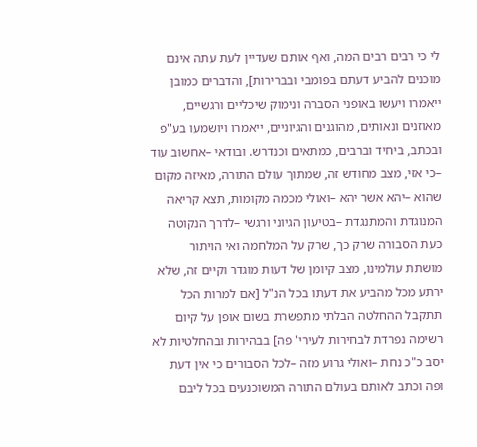לי כי רבים רבים המה, ואף אותם שעדיין לעת עתה אינם מוכנים להביע דעתם בפומבי ובברירות], והדברים כמובן ייאמרו ויעשו באופני הסברה ונימוק שיכליים ורגשיים, מאוזנים ונאותים, מהוגנים והגיוניים, ייאמרו ויושמעו בע"פ ובכתב, ביחיד וברבים, כמתאים וכנדרש. ובודאי –אחשוב עוד –כי אזי, מצב מחודש זה, שמתוך עולם התורה, מאיזה מקום שהוא –יהא אשר יהא –ואולי מכמה מקומות, תצא קריאה המנוגדת והמתנגדת –בטיעון הגיוני ורגשי –לדרך הנקוטה כעת הסבורה שרק כך, שרק על המלחמה ואי הויתור מושתת עולמינו, מצב קיומן של דעות מוגדר וקיים זה, שלא ירתע מכל מהביע את דעתו בכל הנ"ל [אם למרות הכל תתקבל ההחלטה הבלתי מתפשרת בשום אופן על קיום רשימה נפרדת לבחירות לעירי' פה] בבהירות ובהחלטיות לא יסב כ"כ נחת –ואולי גרוע מזה –לכל הסבורים כי אין דעת ופה וכתב לאותם בעולם התורה המשוכנעים בכל ליבם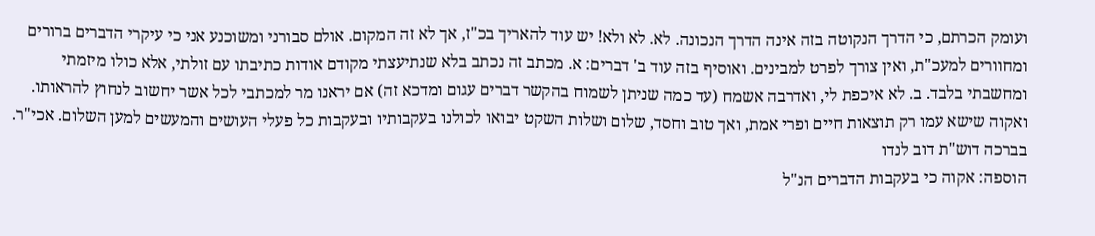ועומק הכרתם, כי הדרך הנקוטה בזה אינה הדרך הנכונה. לא. לא ולא! יש עוד להאריך בכ"ז, אך לא זה המקום. אולם סבורני ומשוכנע אני כי עיקרי הדברים ברורים ומחוורים למעכ"ת, ואין צורך לפרט למבינים. ואוסיף בזה עוד ב' דברים: א. מכתב זה נכתב בלא שנתיעצתי מקודם אודות כתיבתו עם זולתי, אלא כולו מיזמתי ומחשבתי בלבד. ב. לא איכפת לי, ואדרבה אשמח (עד כמה שניתן לשמוח בהקשר דברים עגום ומדכא זה) אם יראנו מר למכתבי לכל אשר יחשוב לנחוץ להראותו. ואקוה שישא עמו רק תוצאות חיים ופרי אמת, ואך טוב וחסד, שלום ושלות השקט יבואו לכולנו בעקבותיו ובעקבות כל פעלי העושים והמעשים למען השלום. אכי"ר.
בברכה דוש"ת דוב לנדו
הוספה: אקוה כי בעקבות הדברים הנ"ל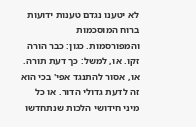לא יטענו נגדם טענות ידועות ברוח המוסכמות והמפורסמות. כגון: כבר הורה זקו. או, למשל: כך דעת תורה. או, אסור להתנגד אפי' בכי הוא זה לדעת גדולי הדור. או כל מיני חידושי הלכות שנתחדשו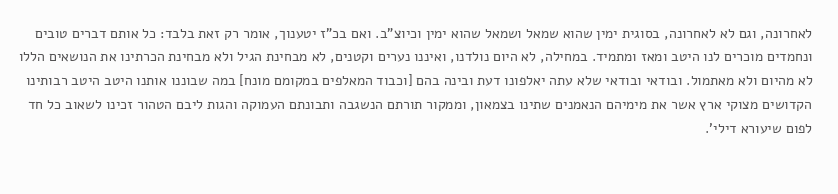לאחרונה, וגם לא לאחרונה, בסוגית ימין שהוא שמאל ושמאל שהוא ימין וכיוצ"ב. ואם בכ"ז יטענוך, אומר רק זאת בלבד: כל אותם דברים טובים ונחמדים מוכרים לנו היטב ומאז ומתמיד. במחילה, לא היום נולדנו, ואיננו נערים וקטנים, לא מבחינת הגיל ולא מבחינת הכרתינו את הנושאים הללו לא מהיום ולא מאתמול. ובודאי ובודאי שלא עתה יאלפונו דעת ובינה בהם [וכבוד המאלפים במקומם מונח] במה שבוננו אותנו היטב היטב רבותינו הקדושים מצוקי ארץ אשר את מימיהם הנאמנים שתינו בצמאון, וממקור תורתם הנשגבה ותבונתם העמוקה והגות ליבם הטהור זכינו לשאוב כל חד לפום שיעורא דילי'.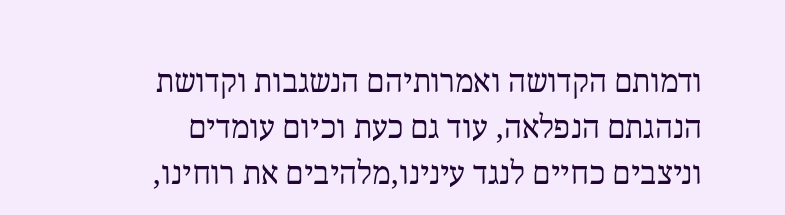ודמותם הקדושה ואמרותיהם הנשגבות וקדושת הנהגתם הנפלאה, עוד גם כעת וכיום עומדים וניצבים כחיים לנגד עינינו,מלהיבים את רוחינו,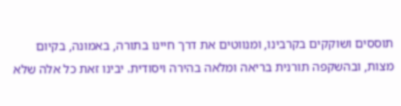תוססים ושוקקים בקרבינו, ומנווטים את דרך חיינו בתורה, באמונה, בקיום מצות, ובהשקפה תורנית בריאה ומלאה בהירה ויסודית. יבינו זאת כל אלה שלא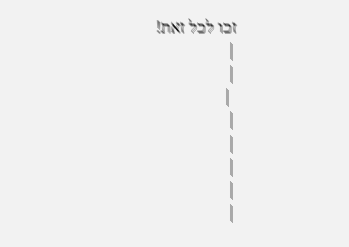זכו לכל זאת!
|
|
 |
|
|
|
|
|